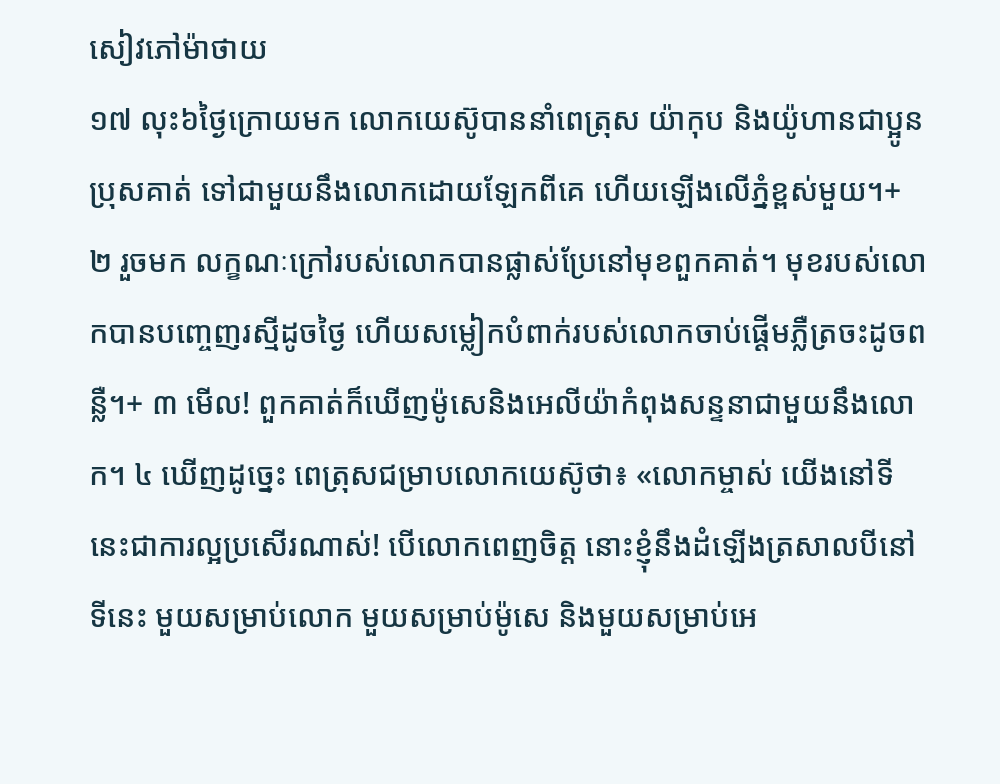សៀវភៅម៉ាថាយ
១៧ លុះ៦ថ្ងៃក្រោយមក លោកយេស៊ូបាននាំពេត្រុស យ៉ាកុប និងយ៉ូហានជាប្អូនប្រុសគាត់ ទៅជាមួយនឹងលោកដោយឡែកពីគេ ហើយឡើងលើភ្នំខ្ពស់មួយ។+ ២ រួចមក លក្ខណៈក្រៅរបស់លោកបានផ្លាស់ប្រែនៅមុខពួកគាត់។ មុខរបស់លោកបានបញ្ចេញរស្មីដូចថ្ងៃ ហើយសម្លៀកបំពាក់របស់លោកចាប់ផ្ដើមភ្លឺត្រចះដូចពន្លឺ។+ ៣ មើល! ពួកគាត់ក៏ឃើញម៉ូសេនិងអេលីយ៉ាកំពុងសន្ទនាជាមួយនឹងលោក។ ៤ ឃើញដូច្នេះ ពេត្រុសជម្រាបលោកយេស៊ូថា៖ «លោកម្ចាស់ យើងនៅទីនេះជាការល្អប្រសើរណាស់! បើលោកពេញចិត្ត នោះខ្ញុំនឹងដំឡើងត្រសាលបីនៅទីនេះ មួយសម្រាប់លោក មួយសម្រាប់ម៉ូសេ និងមួយសម្រាប់អេ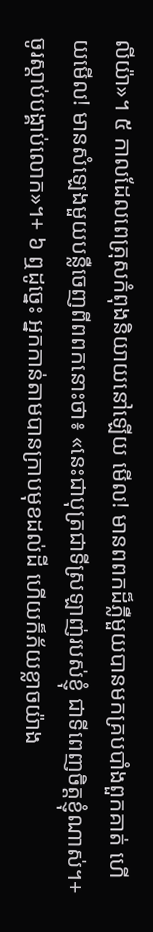លីយ៉ា»។ ៥ កាលដែលពេត្រុសកំពុងនិយាយនៅឡើយ មើល! មានពពកដ៏ភ្លឺមួយបានមកគ្របបាំងពួកគាត់ ហើយមើល! មានសំឡេងមួយបន្លឺចេញពីពពកនោះថា៖ «នេះជាបុត្រជាទីស្រឡាញ់របស់ខ្ញុំ ជាទីពេញចិត្តខ្ញុំណាស់។+ ចូរស្ដាប់បង្គាប់លោក»។+ ៦ ឮដូច្នេះ អ្នកកាន់តាមបានក្រាបមុខដល់ដី ហើយក៏ភ័យខ្លាចយ៉ាង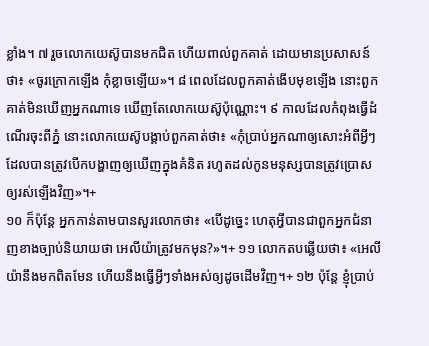ខ្លាំង។ ៧ រួចលោកយេស៊ូបានមកជិត ហើយពាល់ពួកគាត់ ដោយមានប្រសាសន៍ថា៖ «ចូរក្រោកឡើង កុំខ្លាចឡើយ»។ ៨ ពេលដែលពួកគាត់ងើបមុខឡើង នោះពួកគាត់មិនឃើញអ្នកណាទេ ឃើញតែលោកយេស៊ូប៉ុណ្ណោះ។ ៩ កាលដែលកំពុងធ្វើដំណើរចុះពីភ្នំ នោះលោកយេស៊ូបង្គាប់ពួកគាត់ថា៖ «កុំប្រាប់អ្នកណាឲ្យសោះអំពីអ្វីៗដែលបានត្រូវបើកបង្ហាញឲ្យឃើញក្នុងគំនិត រហូតដល់កូនមនុស្សបានត្រូវប្រោសឲ្យរស់ឡើងវិញ»។+
១០ ក៏ប៉ុន្តែ អ្នកកាន់តាមបានសួរលោកថា៖ «បើដូច្នេះ ហេតុអ្វីបានជាពួកអ្នកជំនាញខាងច្បាប់និយាយថា អេលីយ៉ាត្រូវមកមុន?»។+ ១១ លោកតបឆ្លើយថា៖ «អេលីយ៉ានឹងមកពិតមែន ហើយនឹងធ្វើអ្វីៗទាំងអស់ឲ្យដូចដើមវិញ។+ ១២ ប៉ុន្តែ ខ្ញុំប្រាប់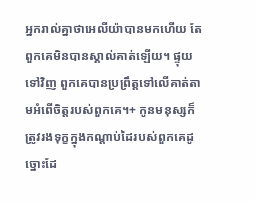អ្នករាល់គ្នាថាអេលីយ៉ាបានមកហើយ តែពួកគេមិនបានស្គាល់គាត់ឡើយ។ ផ្ទុយទៅវិញ ពួកគេបានប្រព្រឹត្តទៅលើគាត់តាមអំពើចិត្តរបស់ពួកគេ។+ កូនមនុស្សក៏ត្រូវរងទុក្ខក្នុងកណ្ដាប់ដៃរបស់ពួកគេដូច្នោះដែ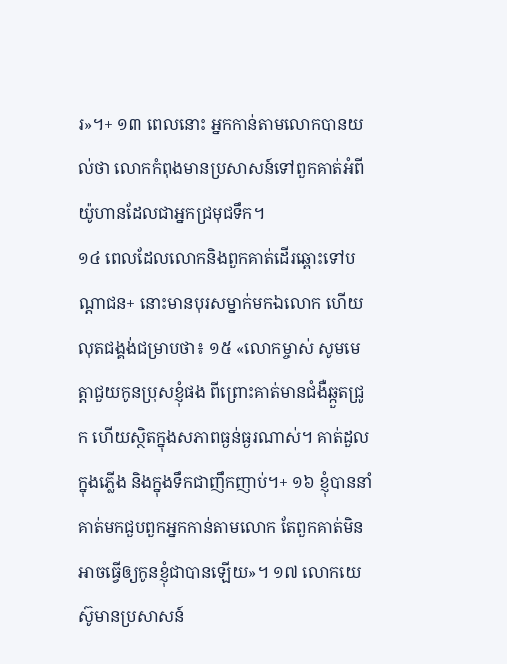រ»។+ ១៣ ពេលនោះ អ្នកកាន់តាមលោកបានយល់ថា លោកកំពុងមានប្រសាសន៍ទៅពួកគាត់អំពីយ៉ូហានដែលជាអ្នកជ្រមុជទឹក។
១៤ ពេលដែលលោកនិងពួកគាត់ដើរឆ្ពោះទៅបណ្ដាជន+ នោះមានបុរសម្នាក់មកឯលោក ហើយលុតជង្គង់ជម្រាបថា៖ ១៥ «លោកម្ចាស់ សូមមេត្តាជួយកូនប្រុសខ្ញុំផង ពីព្រោះគាត់មានជំងឺឆ្កួតជ្រូក ហើយស្ថិតក្នុងសភាពធ្ងន់ធ្ងរណាស់។ គាត់ដួលក្នុងភ្លើង និងក្នុងទឹកជាញឹកញាប់។+ ១៦ ខ្ញុំបាននាំគាត់មកជួបពួកអ្នកកាន់តាមលោក តែពួកគាត់មិនអាចធ្វើឲ្យកូនខ្ញុំជាបានឡើយ»។ ១៧ លោកយេស៊ូមានប្រសាសន៍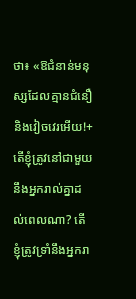ថា៖ «ឱជំនាន់មនុស្សដែលគ្មានជំនឿនិងវៀចវេរអើយ!+ តើខ្ញុំត្រូវនៅជាមួយនឹងអ្នករាល់គ្នាដល់ពេលណា? តើខ្ញុំត្រូវទ្រាំនឹងអ្នករា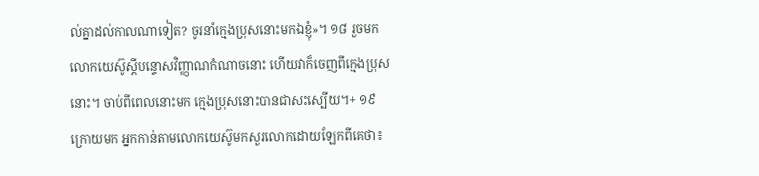ល់គ្នាដល់កាលណាទៀត? ចូរនាំក្មេងប្រុសនោះមកឯខ្ញុំ»។ ១៨ រួចមក លោកយេស៊ូស្ដីបន្ទោសវិញ្ញាណកំណាចនោះ ហើយវាក៏ចេញពីក្មេងប្រុសនោះ។ ចាប់ពីពេលនោះមក ក្មេងប្រុសនោះបានជាសះស្បើយ។+ ១៩ ក្រោយមក អ្នកកាន់តាមលោកយេស៊ូមកសួរលោកដោយឡែកពីគេថា៖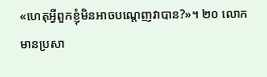«ហេតុអ្វីពួកខ្ញុំមិនអាចបណ្ដេញវាបាន?»។ ២០ លោកមានប្រសា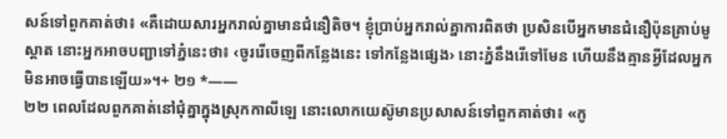សន៍ទៅពួកគាត់ថា៖ «គឺដោយសារអ្នករាល់គ្នាមានជំនឿតិច។ ខ្ញុំប្រាប់អ្នករាល់គ្នាការពិតថា ប្រសិនបើអ្នកមានជំនឿប៉ុនគ្រាប់មូស្ដាត នោះអ្នកអាចបញ្ជាទៅភ្នំនេះថា៖ ‹ចូររើចេញពីកន្លែងនេះ ទៅកន្លែងផ្សេង› នោះភ្នំនឹងរើទៅមែន ហើយនឹងគ្មានអ្វីដែលអ្នកមិនអាចធ្វើបានឡើយ»។+ ២១ *——
២២ ពេលដែលពួកគាត់នៅជុំគ្នាក្នុងស្រុកកាលីឡេ នោះលោកយេស៊ូមានប្រសាសន៍ទៅពួកគាត់ថា៖ «កូ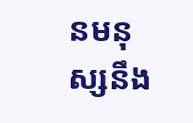នមនុស្សនឹង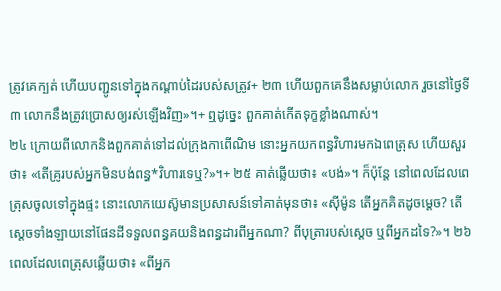ត្រូវគេក្បត់ ហើយបញ្ជូនទៅក្នុងកណ្ដាប់ដៃរបស់សត្រូវ+ ២៣ ហើយពួកគេនឹងសម្លាប់លោក រួចនៅថ្ងៃទី៣ លោកនឹងត្រូវប្រោសឲ្យរស់ឡើងវិញ»។+ ឮដូច្នេះ ពួកគាត់កើតទុក្ខខ្លាំងណាស់។
២៤ ក្រោយពីលោកនិងពួកគាត់ទៅដល់ក្រុងកាពើណិម នោះអ្នកយកពន្ធវិហារមកឯពេត្រុស ហើយសួរថា៖ «តើគ្រូរបស់អ្នកមិនបង់ពន្ធ*វិហារទេឬ?»។+ ២៥ គាត់ឆ្លើយថា៖ «បង់»។ ក៏ប៉ុន្តែ នៅពេលដែលពេត្រុសចូលទៅក្នុងផ្ទះ នោះលោកយេស៊ូមានប្រសាសន៍ទៅគាត់មុនថា៖ «ស៊ីម៉ូន តើអ្នកគិតដូចម្ដេច? តើស្ដេចទាំងឡាយនៅផែនដីទទួលពន្ធគយនិងពន្ធដារពីអ្នកណា? ពីបុត្រារបស់ស្ដេច ឬពីអ្នកដទៃ?»។ ២៦ ពេលដែលពេត្រុសឆ្លើយថា៖ «ពីអ្នក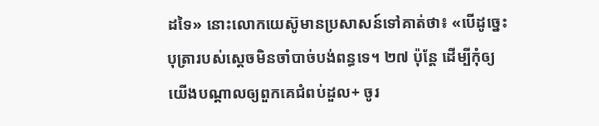ដទៃ» នោះលោកយេស៊ូមានប្រសាសន៍ទៅគាត់ថា៖ «បើដូច្នេះ បុត្រារបស់ស្ដេចមិនចាំបាច់បង់ពន្ធទេ។ ២៧ ប៉ុន្តែ ដើម្បីកុំឲ្យយើងបណ្ដាលឲ្យពួកគេជំពប់ដួល+ ចូរ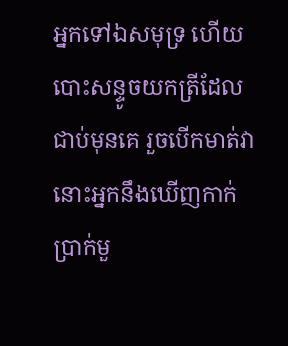អ្នកទៅឯសមុទ្រ ហើយបោះសន្ទូចយកត្រីដែលជាប់មុនគេ រួចបើកមាត់វា នោះអ្នកនឹងឃើញកាក់ប្រាក់មួ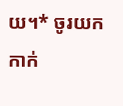យ។* ចូរយកកាក់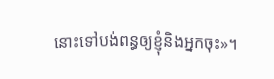នោះទៅបង់ពន្ធឲ្យខ្ញុំនិងអ្នកចុះ»។